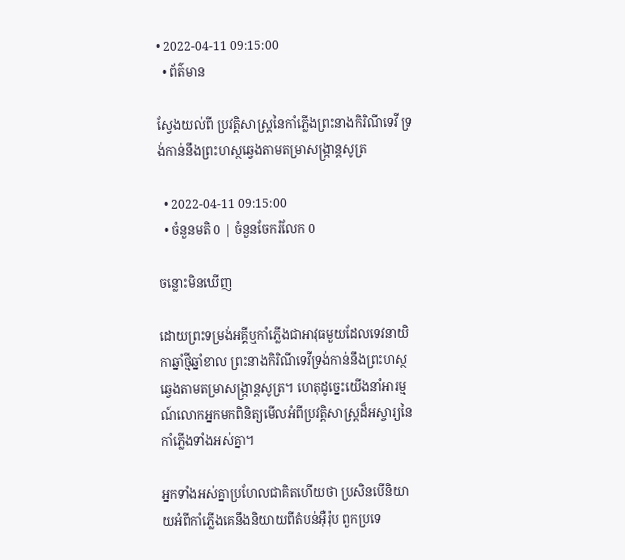• 2022-04-11 09:15:00
  • ព័ត៌មាន

ស្វែងយល់ពី ប្រវត្តិសាស្ត្រនៃកាំភ្លើងព្រះនាងកិរិណីទេវី ទ្រង់កាន់នឹងព្រះហស្ថឆ្វេងតាមតម្រាសង្ក្រាន្តសូត្រ

  • 2022-04-11 09:15:00
  • ចំនួនមតិ 0 | ចំនួនចែករំលែក 0

ចន្លោះមិនឃើញ

ដោយព្រះទម្រង់អគ្គីឬកាំភ្លើងជាអាវុធមួយដែលទេវនាយិកាឆ្នាំថ្មីឆ្នាំខាល ព្រះនាងកិរិណីទេវីទ្រង់កាន់នឹងព្រះហស្ថឆ្វេងតាមតម្រាសង្ក្រាន្តសូត្រ។ ហេតុដូច្នេះយើងនាំអារម្មណ៍លោកអ្នកមកពិនិត្យមើលអំពីប្រវត្តិសាស្ត្រដ៏អស្ចារ្យនៃកាំភ្លើងទាំងអស់គ្នា។

អ្នកទាំងអស់គ្នាប្រហែលជាគិតហើយថា ប្រសិនបើនិយាយអំពីកាំភ្លើងគេនឹងនិយាយពីតំបន់អ៊ឺរ៉ុប ពួកប្រទេ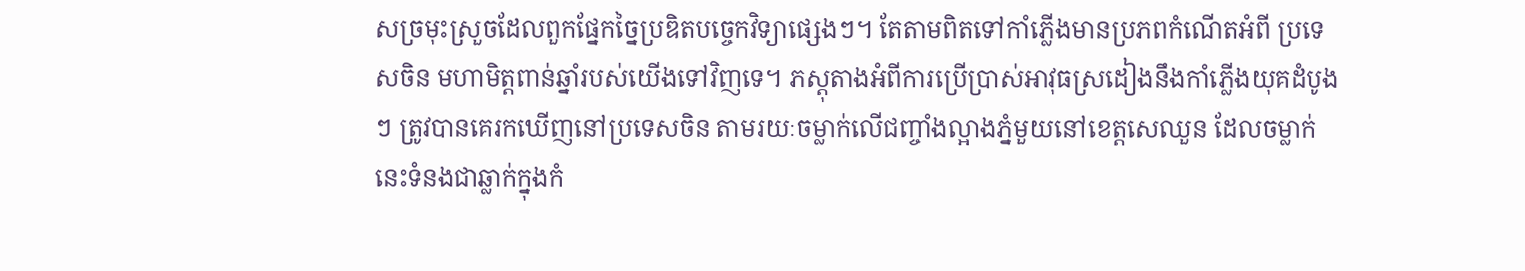សច្រមុះស្រួចដែលពួកផ្នែកច្នៃប្រឌិតបច្ចេកវិទ្យាផ្សេងៗ។ តែតាមពិតទៅកាំភ្លើងមានប្រភពកំណើតអំពី ប្រទេសចិន មហាមិត្តពាន់ឆ្នាំរបស់យើងទៅវិញទេ។ ភស្តុតាងអំពីការប្រើប្រាស់អាវុធស្រដៀងនឹងកាំភ្លើងយុគដំបូងៗ ត្រូវបានគេរកឃើញនៅប្រទេសចិន តាមរយៈចម្លាក់លើជញ្ចាំងល្អាងភ្នំមួយនៅខេត្តសេឈួន ដែលចម្លាក់នេះទំនងជាឆ្លាក់ក្នុងកំ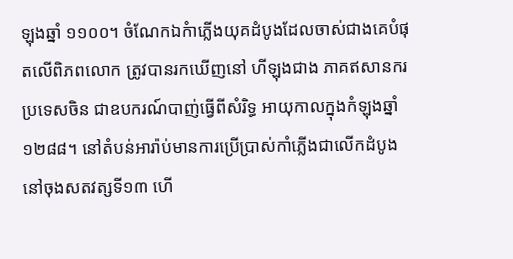ឡុងឆ្នាំ ១១០០។ ចំណែកឯកំាភ្លើងយុគដំបូងដែលចាស់ជាងគេបំផុតលើពិភពលោក ត្រូវបានរកឃើញនៅ ហីឡុងជាង ភាគឥសានករប្រទេសចិន ជាឧបករណ៍បាញ់ធ្វើពីសំរិទ្ធ អាយុកាលក្នុងកំឡុងឆ្នាំ១២៨៨។ នៅតំបន់អារ៉ាប់មានការប្រើប្រាស់កាំភ្លើងជាលើកដំបូងនៅចុងសតវត្សទី១៣ ហើ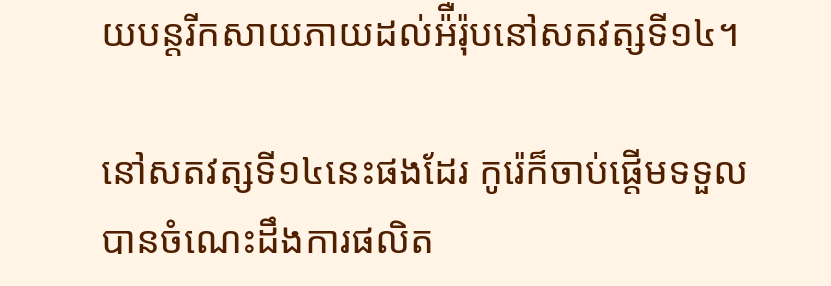យបន្តរីកសាយភាយដល់អ៉ឺរ៉ុបនៅសតវត្សទី១៤។

នៅសតវត្សទី១៤នេះផងដែរ កូរ៉េក៏ចាប់ផ្តើមទទួលបានចំណេះដឹងការផលិត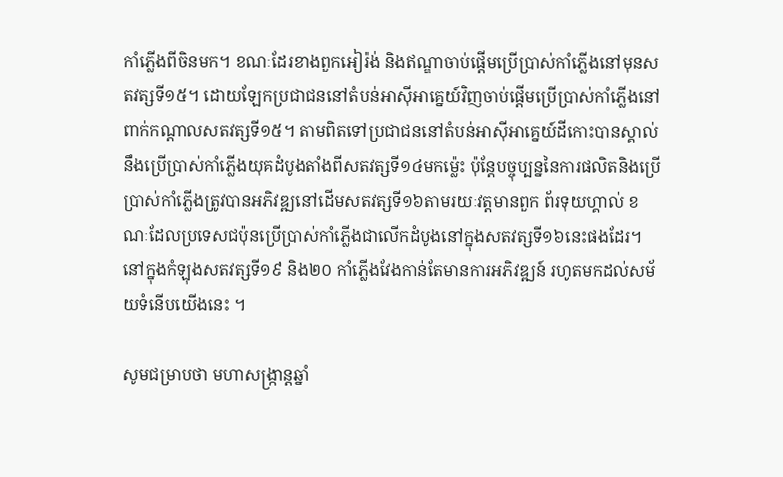កាំភ្លើងពីចិនមក។ ខណៈដែរខាងពួកអៀរ៉ង់ និងឥណ្ឌាចាប់ផ្តើមប្រើប្រាស់កាំភ្លើងនៅមុនសតវត្សទី១៥។ ដោយឡែកប្រជាជននៅតំបន់អាស៊ីអាគ្នេយ៍វិញចាប់ផ្តើមប្រើប្រាស់កាំភ្លើងនៅពាក់កណ្ដាលសតវត្សទី១៥។ តាមពិតទៅប្រជាជននៅតំបន់អាស៊ីអាគ្នេយ៍ដីកោះបានស្គាល់នឹងប្រើប្រាស់កាំភ្លើងយុគដំបូងតាំងពីសតវត្សទី១៤មកម្ល៉េះ ប៉ុន្តែបច្ចុប្បន្ននៃការផលិតនិងប្រើប្រាស់កាំភ្លើងត្រូវបានអភិវឌ្ឍនៅដើមសតវត្សទី១៦តាមរយៈវត្តមានពួក ព័រទុយហ្គាល់ ខណៈដែលប្រទេសជប៉ុនប្រើប្រាស់កាំភ្លើងជាលើកដំបូងនៅក្នុងសតវត្សទី១៦នេះផងដែរ។ នៅក្នុងកំឡុងសតវត្សទី១៩ និង២០ កាំភ្លើងវែងកាន់តែមានការអភិវឌ្ឍន៍ រហូតមកដល់សម័យទំនើបយើងនេះ ។

សូមជម្រាបថា មហាសង្ក្រាន្តឆ្នាំ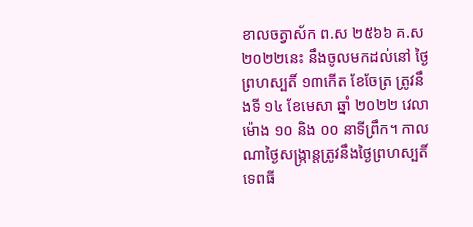ខាលចត្វាស័ក ព.ស ២៥៦៦ គ.ស ២០២២នេះ នឹងចូលមកដល់នៅ ថ្ងៃព្រហស្បតិ៍ ១៣កើត ខែចែត្រ ត្រូវនឹងទី ១៤ ខែមេសា ឆ្នាំ ២០២២ វេលាម៉ោង ១០ និង ០០ នាទីព្រឹក។ កាលណាថ្ងៃសង្ក្រាន្តត្រូវនឹងថ្ងៃព្រហស្បតិ៍ ទេពធី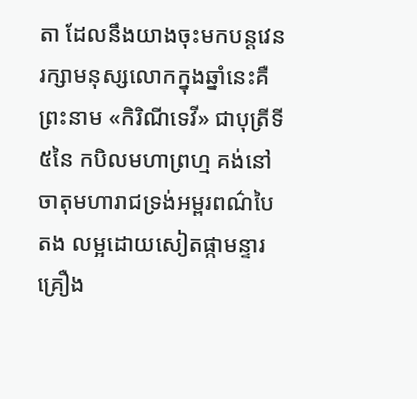តា ដែលនឹងយាងចុះមកបន្តវេនរក្សាមនុស្សលោកក្នុងឆ្នាំនេះគឺ ព្រះនាម «កិរិណីទេវី» ជាបុត្រីទី៥នៃ កបិលមហាព្រហ្ម គង់នៅចាតុមហារាជទ្រង់អម្ពរពណ៌បៃតង លម្អដោយសៀតផ្កាមន្ទារ គ្រឿង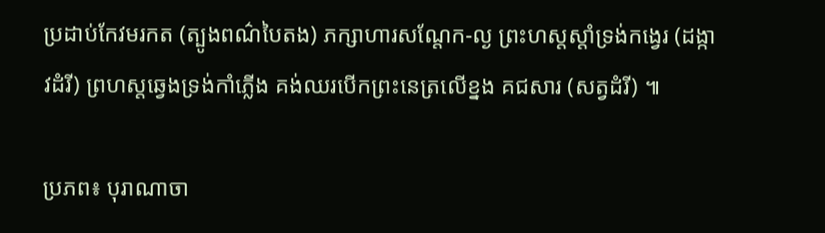ប្រដាប់កែវមរកត (ត្បូងពណ៌បៃតង) ភក្សាហារសណ្តែក-ល្ង ព្រះហស្តស្តាំទ្រង់កង្វេរ (ដង្កាវដំរី) ព្រហស្តឆ្វេងទ្រង់កាំភ្លើង គង់ឈរបើកព្រះនេត្រលើខ្នង គជសារ (សត្វដំរី) ៕

ប្រភព៖ បុរាណាចា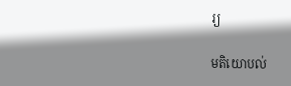រ្យ

មតិយោបល់